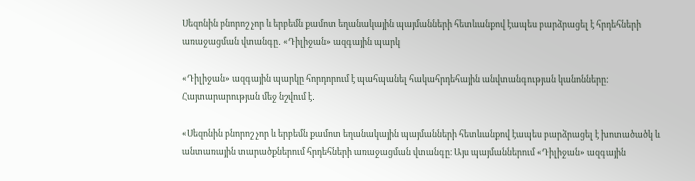Սեզոնին բնորոշ չոր և երբեմն քամոտ եղանակային պայմանների հետևանքով էապես բարձրացել է հրդեհների առաջացման վտանգը․ «Դիլիջան» ազգային պարկ

«Դիլիջան» ազգային պարկը հորդորում է պահպանել հակահրդեհային անվտանգության կանոնները: Հայտարարության մեջ նշվում է․

«Սեզոնին բնորոշ չոր և երբեմն քամոտ եղանակային պայմանների հետևանքով էապես բարձրացել է խոտածածկ և անտառային տարածքներում հրդեհների առաջացման վտանգը։ Այս պայմաններում «Դիլիջան» ազգային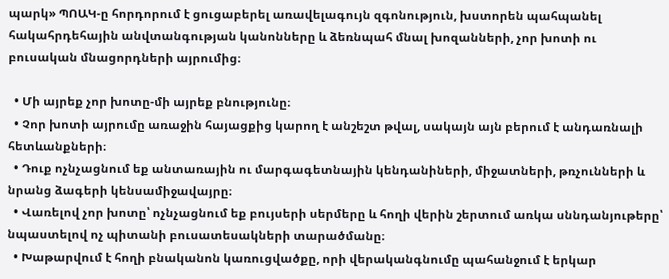պարկ» ՊՈԱԿ-ը հորդորում է ցուցաբերել առավելագույն զգոնություն, խստորեն պահպանել հակահրդեհային անվտանգության կանոնները և ձեռնպահ մնալ խոզանների, չոր խոտի ու բուսական մնացորդների այրումից։

  • Մի այրեք չոր խոտը-մի այրեք բնությունը։
  • Չոր խոտի այրումը առաջին հայացքից կարող է անշեշտ թվալ, սակայն այն բերում է անդառնալի հետևանքների։
  • Դուք ոչնչացնում եք անտառային ու մարգագետնային կենդանիների, միջատների, թռչունների և նրանց ձագերի կենսամիջավայրը։
  • Վառելով չոր խոտը՝ ոչնչացնում եք բույսերի սերմերը և հողի վերին շերտում առկա սննդանյութերը՝ նպաստելով ոչ պիտանի բուսատեսակների տարածմանը։
  • Խաթարվում է հողի բնականոն կառուցվածքը, որի վերականգնումը պահանջում է երկար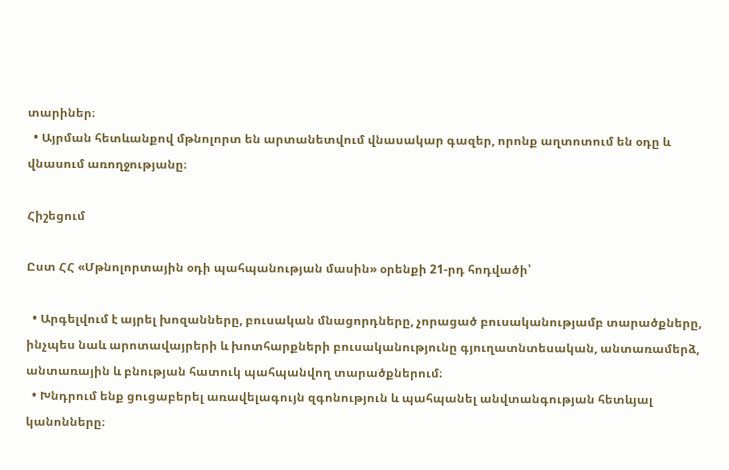տարիներ։
  • Այրման հետևանքով մթնոլորտ են արտանետվում վնասակար գազեր, որոնք աղտոտում են օդը և վնասում առողջությանը։

Հիշեցում

Ըստ ՀՀ «Մթնոլորտային օդի պահպանության մասին» օրենքի 21-րդ հոդվածի՝

  • Արգելվում է այրել խոզանները, բուսական մնացորդները, չորացած բուսականությամբ տարածքները, ինչպես նաև արոտավայրերի և խոտհարքների բուսականությունը գյուղատնտեսական, անտառամերձ, անտառային և բնության հատուկ պահպանվող տարածքներում։
  • Խնդրում ենք ցուցաբերել առավելագույն զգոնություն և պահպանել անվտանգության հետևյալ կանոնները։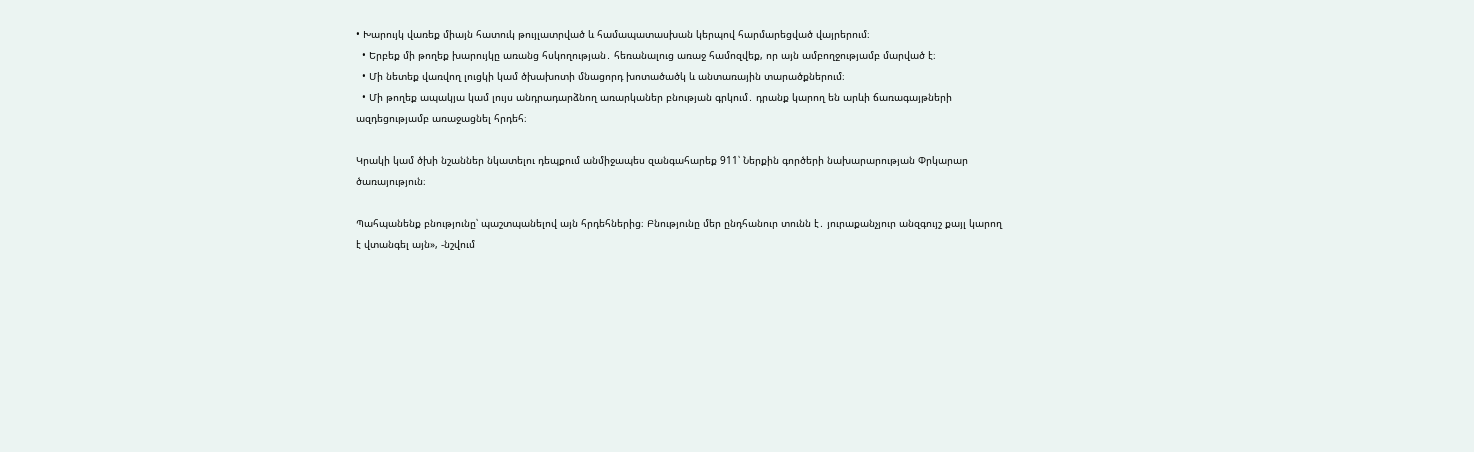• Խարույկ վառեք միայն հատուկ թույլատրված և համապատասխան կերպով հարմարեցված վայրերում։
  • Երբեք մի թողեք խարույկը առանց հսկողության․ հեռանալուց առաջ համոզվեք, որ այն ամբողջությամբ մարված է։
  • Մի նետեք վառվող լուցկի կամ ծխախոտի մնացորդ խոտածածկ և անտառային տարածքներում։
  • Մի թողեք ապակյա կամ լույս անդրադարձնող առարկաներ բնության գրկում․ դրանք կարող են արևի ճառագայթների ազդեցությամբ առաջացնել հրդեհ։

Կրակի կամ ծխի նշաններ նկատելու դեպքում անմիջապես զանգահարեք 911՝ Ներքին գործերի նախարարության Փրկարար ծառայություն։

Պահպանենք բնությունը՝ պաշտպանելով այն հրդեհներից։ Բնությունը մեր ընդհանուր տունն է․ յուրաքանչյուր անզգույշ քայլ կարող է վտանգել այն», -նշվում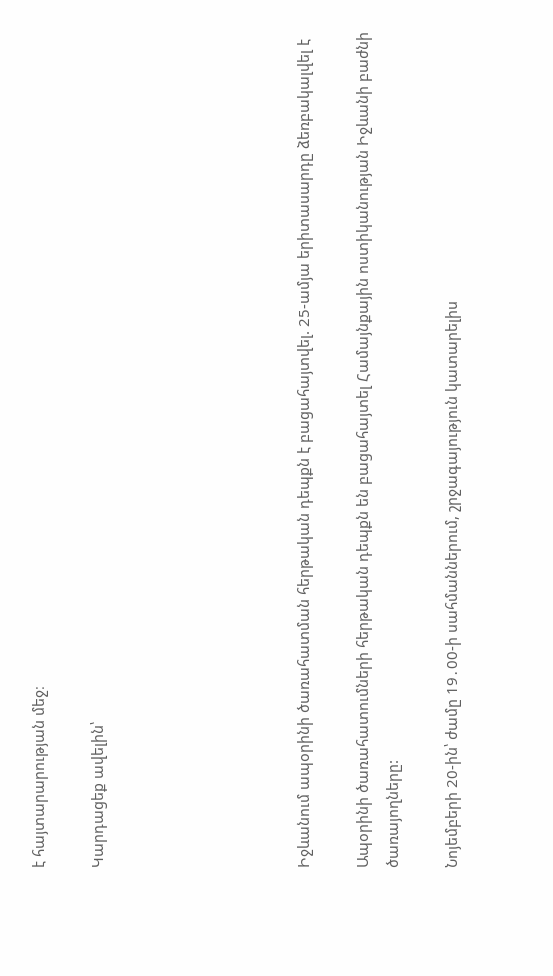է հայտարարության մեջ։

Կարդացեք ավելին՝






Իջևանում ապօրինի ծառահատման հերթական դեպքն է բացահայտվել. 25-ամյա երիտասարդը ձեռբակալվել է

Ապօրինի ծառահատումների հերթական դեպքն են բացահայտել Համայնքային ոստիկանության Իջևանի բաժնի ծառայողները:

Նոյեմբերի 20-ին՝ ժամը 19․00-ի սահմաններում, շրջագայություն կատարելիս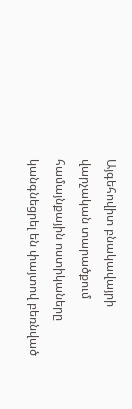Այգեհովիտ բնակավայրի վարչական տարածքում համայնքային ոստիկաները կանգնեցրել են փայտով բեռնված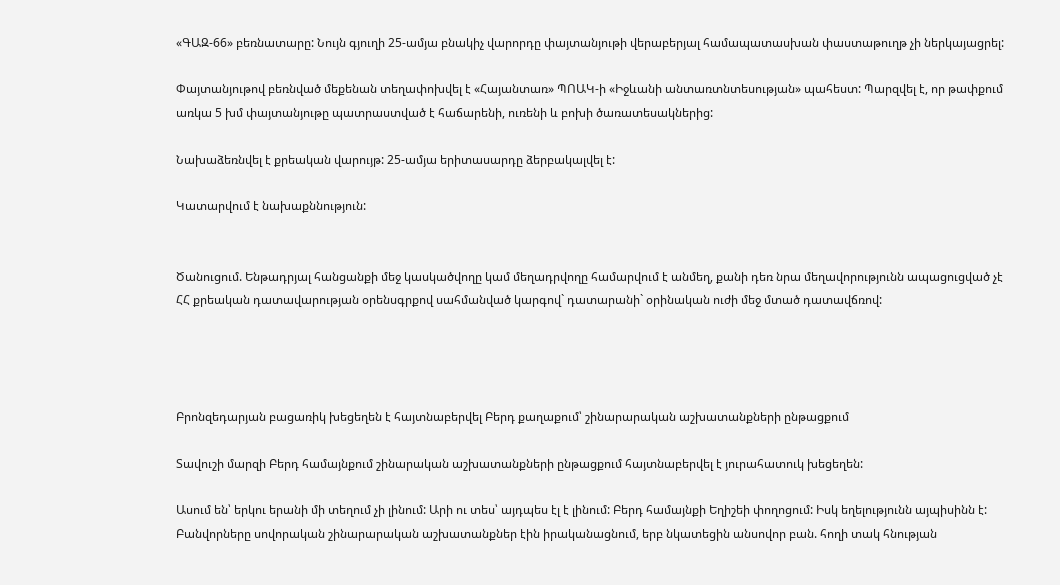«ԳԱԶ-66» բեռնատարը: Նույն գյուղի 25-ամյա բնակիչ վարորդը փայտանյութի վերաբերյալ համապատասխան փաստաթուղթ չի ներկայացրել:

Փայտանյութով բեռնված մեքենան տեղափոխվել է «Հայանտառ» ՊՈԱԿ-ի «Իջևանի անտառտնտեսության» պահեստ: Պարզվել է, որ թափքում առկա 5 խմ փայտանյութը պատրաստված է հաճարենի, ուռենի և բոխի ծառատեսակներից:

Նախաձեռնվել է քրեական վարույթ: 25-ամյա երիտասարդը ձերբակալվել է:

Կատարվում է նախաքննություն:


Ծանուցում. Ենթադրյալ հանցանքի մեջ կասկածվողը կամ մեղադրվողը համարվում է անմեղ, քանի դեռ նրա մեղավորությունն ապացուցված չէ ՀՀ քրեական դատավարության օրենսգրքով սահմանված կարգով` դատարանի` օրինական ուժի մեջ մտած դատավճռով:




Բրոնզեդարյան բացառիկ խեցեղեն է հայտնաբերվել Բերդ քաղաքում՝ շինարարական աշխատանքների ընթացքում

Տավուշի մարզի Բերդ համայնքում շինարական աշխատանքների ընթացքում հայտնաբերվել է յուրահատուկ խեցեղեն:

Ասում են՝ երկու երանի մի տեղում չի լինում: Արի ու տես՝ այդպես էլ է լինում: Բերդ համայնքի Եղիշեի փողոցում: Իսկ եղելությունն այպիսինն է: Բանվորները սովորական շինարարական աշխատանքներ էին իրականացնում, երբ նկատեցին անսովոր բան. հողի տակ հնության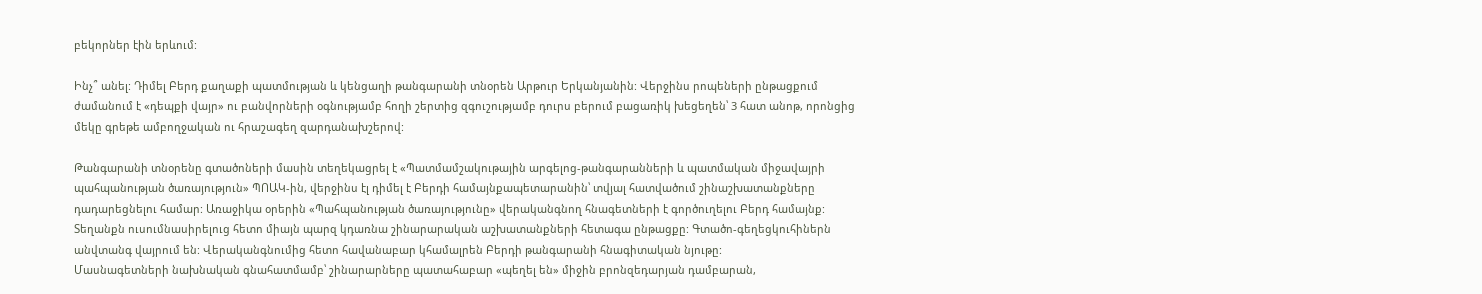բեկորներ էին երևում:

Ինչ՞ անել: Դիմել Բերդ քաղաքի պատմության և կենցաղի թանգարանի տնօրեն Արթուր Երկանյանին: Վերջինս րոպեների ընթացքում ժամանում է «դեպքի վայր» ու բանվորների օգնությամբ հողի շերտից զգուշությամբ դուրս բերում բացառիկ խեցեղեն՝ 3 հատ անոթ, որոնցից մեկը գրեթե ամբողջական ու հրաշագեղ զարդանախշերով:

Թանգարանի տնօրենը գտածոների մասին տեղեկացրել է «Պատմամշակութային արգելոց-թանգարանների և պատմական միջավայրի պահպանության ծառայություն» ՊՈԱԿ-ին, վերջինս էլ դիմել է Բերդի համայնքապետարանին՝ տվյալ հատվածում շինաշխատանքները դադարեցնելու համար: Առաջիկա օրերին «Պահպանության ծառայությունը» վերականգնող հնագետների է գործուղելու Բերդ համայնք: Տեղանքն ուսումնասիրելուց հետո միայն պարզ կդառնա շինարարական աշխատանքների հետագա ընթացքը: Գտածո-գեղեցկուհիներն անվտանգ վայրում են: Վերականգնումից հետո հավանաբար կհամալրեն Բերդի թանգարանի հնագիտական նյութը:
Մասնագետների նախնական գնահատմամբ՝ շինարարները պատահաբար «պեղել են» միջին բրոնզեդարյան դամբարան,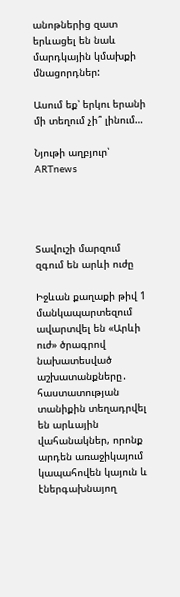անոթներից զատ երևացել են նաև մարդկային կմախքի մնացորդներ:

Ասում եք՝ երկու երանի մի տեղում չի՞ լինում…

Նյութի աղբյուր՝ ARTnews




Տավուշի մարզում զգում են արևի ուժը

Իջևան քաղաքի թիվ 1 մանկապարտեզում ավարտվել են «Արևի ուժ» ծրագրով նախատեսված աշխատանքները․ հաստատության տանիքին տեղադրվել են արևային վահանակներ, որոնք արդեն առաջիկայում կապահովեն կայուն և էներգախնայող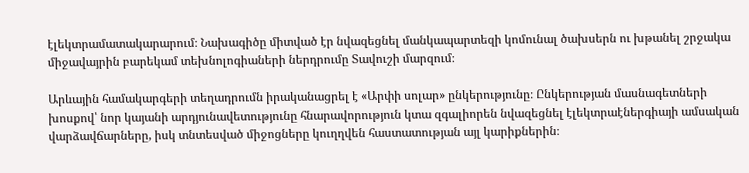էլեկտրամատակարարում։ Նախագիծը միտված էր նվազեցնել մանկապարտեզի կոմունալ ծախսերն ու խթանել շրջակա միջավայրին բարեկամ տեխնոլոգիաների ներդրումը Տավուշի մարզում։

Արևային համակարգերի տեղադրումն իրականացրել է «Արփի սոլար» ընկերությունը։ Ընկերության մասնագետների խոսքով՝ նոր կայանի արդյունավետությունը հնարավորություն կտա զգալիորեն նվազեցնել էլեկտրաէներգիայի ամսական վարձավճարները, իսկ տնտեսված միջոցները կուղղվեն հաստատության այլ կարիքներին։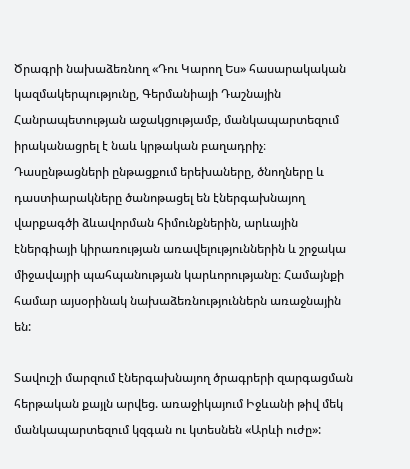Ծրագրի նախաձեռնող «Դու Կարող Ես» հասարակական կազմակերպությունը, Գերմանիայի Դաշնային Հանրապետության աջակցությամբ, մանկապարտեզում իրականացրել է նաև կրթական բաղադրիչ։ Դասընթացների ընթացքում երեխաները, ծնողները և դաստիարակները ծանոթացել են էներգախնայող վարքագծի ձևավորման հիմունքներին, արևային էներգիայի կիրառության առավելություններին և շրջակա միջավայրի պահպանության կարևորությանը։ Համայնքի համար այսօրինակ նախաձեռնություններն առաջնային են:

Տավուշի մարզում էներգախնայող ծրագրերի զարգացման հերթական քայլն արվեց. առաջիկայում Իջևանի թիվ մեկ մանկապարտեզում կզգան ու կտեսնեն «Արևի ուժը»: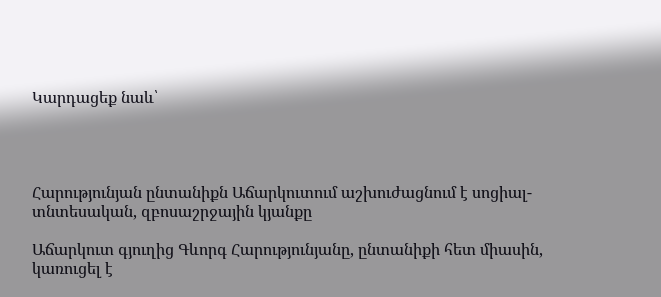Կարդացեք նաև՝




Հարությունյան ընտանիքն Աճարկուտում աշխուժացնում է սոցիալ-տնտեսական, զբոսաշրջային կյանքը

Աճարկուտ գյուղից Գևորգ Հարությունյանը, ընտանիքի հետ միասին, կառուցել է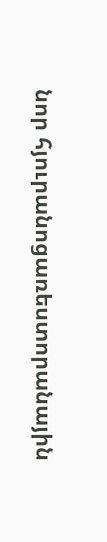նոր հյուրանոցառեստորանային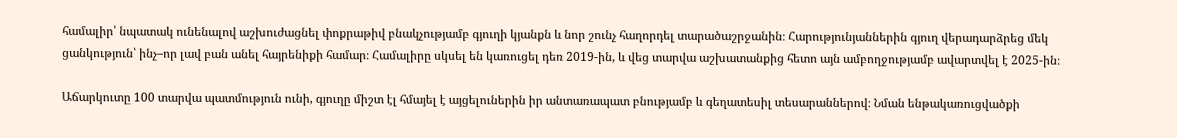համալիր՝ նպատակ ունենալով աշխուժացնել փոքրաթիվ բնակչությամբ գյուղի կյանքն և նոր շունչ հաղորդել տարածաշրջանին։ Հարությունյաններին գյուղ վերադարձրեց մեկ ցանկություն՝ ինչ–որ լավ բան անել հայրենիքի համար։ Համալիրը սկսել են կառուցել դեռ 2019-ին, և վեց տարվա աշխատանքից հետո այն ամբողջությամբ ավարտվել է 2025-ին։

Աճարկուտը 100 տարվա պատմություն ունի, գյուղը միշտ էլ հմայել է այցելուներին իր անտառապատ բնությամբ և գեղատեսիլ տեսարաններով։ Նման ենթակառուցվածքի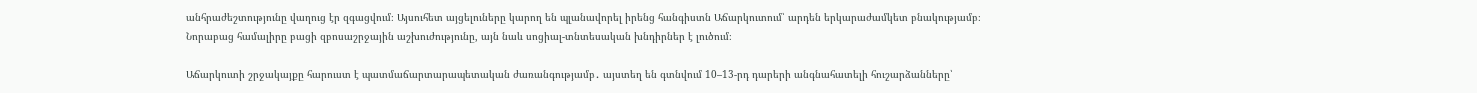անհրաժեշտությունը վաղուց էր զգացվում։ Այսուհետ այցելուները կարող են պլանավորել իրենց հանգիստն Աճարկուտում՝ արդեն երկարաժամկետ բնակությամբ։ Նորաբաց համալիրը բացի զբոսաշրջային աշխուժությունը, այն նաև սոցիալ-տնտեսական խնդիրներ է լուծում։

Աճարկուտի շրջակայքը հարուստ է պատմաճարտարապետական ժառանգությամբ․ այստեղ են գտնվում 10–13-րդ դարերի անգնահատելի հուշարձանները՝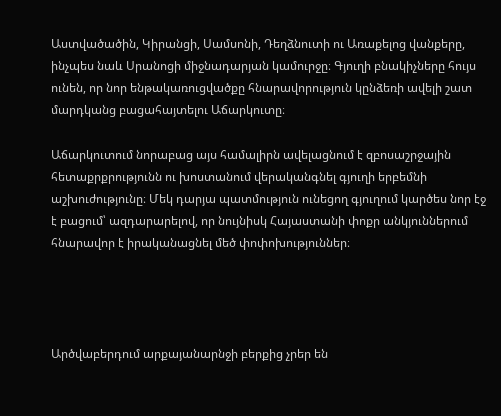Աստվածածին, Կիրանցի, Սամսոնի, Դեղձնուտի ու Առաքելոց վանքերը, ինչպես նաև Սրանոցի միջնադարյան կամուրջը։ Գյուղի բնակիչները հույս ունեն, որ նոր ենթակառուցվածքը հնարավորություն կընձեռի ավելի շատ մարդկանց բացահայտելու Աճարկուտը։

Աճարկուտում նորաբաց այս համալիրն ավելացնում է զբոսաշրջային հետաքրքրությունն ու խոստանում վերականգնել գյուղի երբեմնի աշխուժությունը։ Մեկ դարյա պատմություն ունեցող գյուղում կարծես նոր էջ է բացում՝ ազդարարելով, որ նույնիսկ Հայաստանի փոքր անկյուններում հնարավոր է իրականացնել մեծ փոփոխություններ։




Արծվաբերդում արքայանարնջի բերքից չրեր են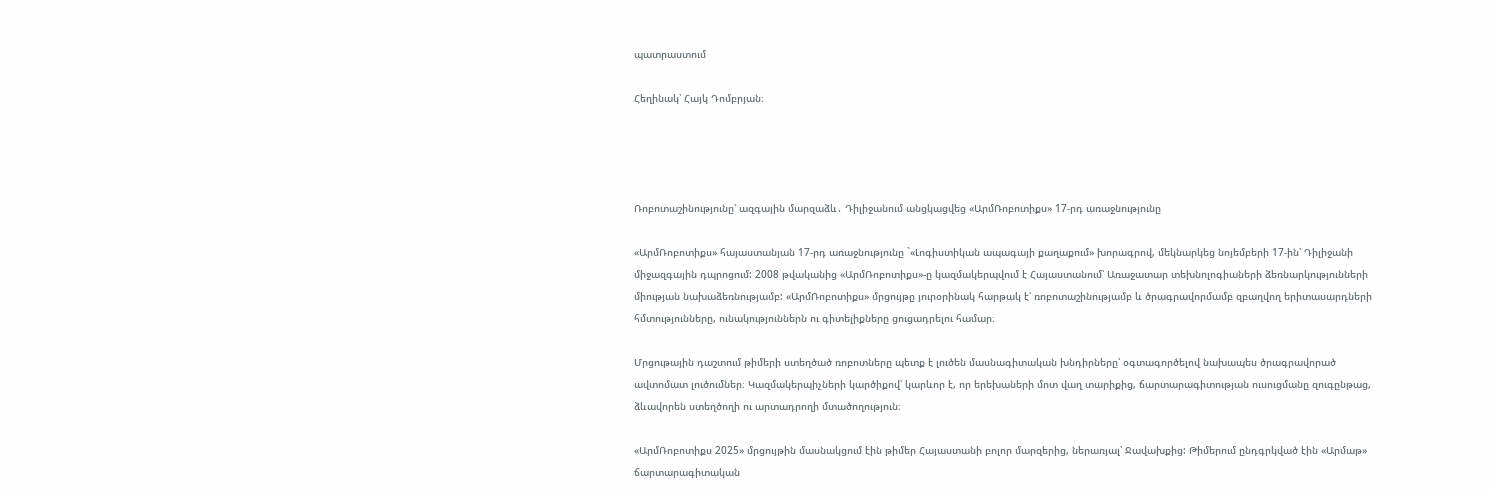պատրաստում

Հեղինակ՝ Հայկ Դոմբրյան։




Ռոբոտաշինությունը՝ ազգային մարզաձև․ Դիլիջանում անցկացվեց «ԱրմՌոբոտիքս» 17-րդ առաջնությունը

«ԱրմՌոբոտիքս» հայաստանյան 17-րդ առաջնությունը `«Լոգիստիկան ապագայի քաղաքում» խորագրով, մեկնարկեց նոյեմբերի 17-ին՝ Դիլիջանի միջազգային դպրոցում: 2008 թվականից «ԱրմՌոբոտիքս»-ը կազմակերպվում է Հայաստանում՝ Առաջատար տեխնոլոգիաների ձեռնարկությունների միության նախաձեռնությամբ: «ԱրմՌոբոտիքս» մրցույթը յուրօրինակ հարթակ է՝ ռոբոտաշինությամբ և ծրագրավորմամբ զբաղվող երիտասարդների հմտությունները, ունակություններն ու գիտելիքները ցուցադրելու համար։

Մրցութային դաշտում թիմերի ստեղծած ռոբոտները պետք է լուծեն մասնագիտական խնդիրները՝ օգտագործելով նախապես ծրագրավորած ավտոմատ լուծումներ։ Կազմակերպիչների կարծիքով՝ կարևոր է, որ երեխաների մոտ վաղ տարիքից, ճարտարագիտության ուսուցմանը զուգընթաց, ձևավորեն ստեղծողի ու արտադրողի մտածողություն։

«ԱրմՌոբոտիքս 2025» մրցույթին մասնակցում էին թիմեր Հայաստանի բոլոր մարզերից, ներառյալ՝ Ջավախքից: Թիմերում ընդգրկված էին «Արմաթ» ճարտարագիտական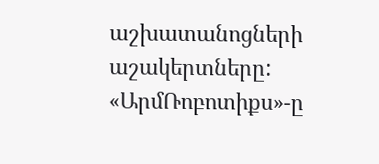աշխատանոցների աշակերտները: «ԱրմՌոբոտիքս»-ը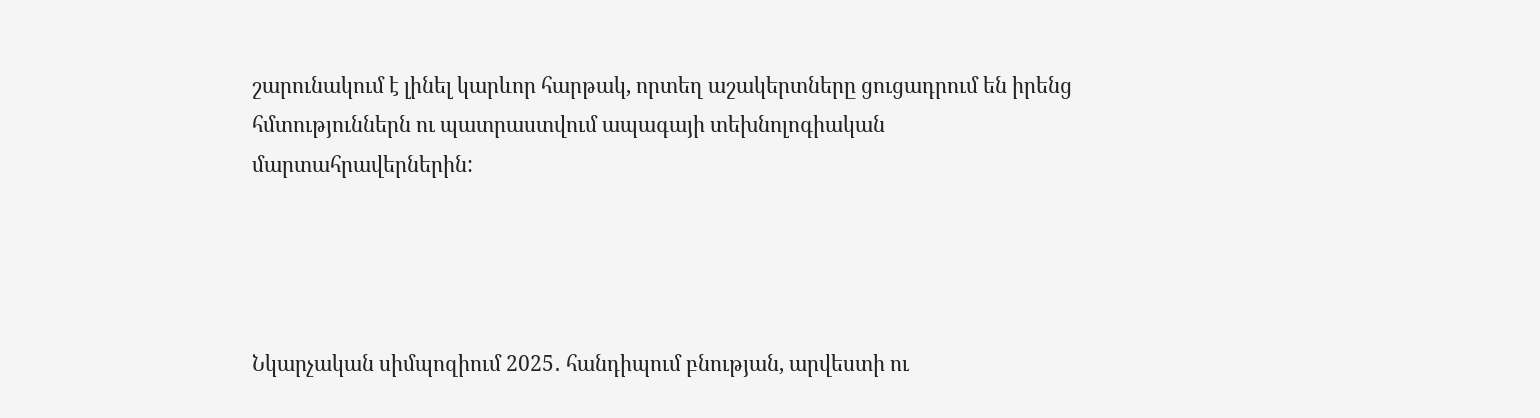շարունակում է լինել կարևոր հարթակ, որտեղ աշակերտները ցուցադրում են իրենց հմտություններն ու պատրաստվում ապագայի տեխնոլոգիական մարտահրավերներին:




Նկարչական սիմպոզիում 2025․ հանդիպում բնության, արվեստի ու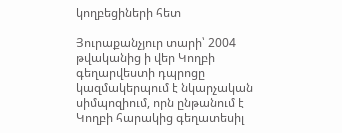կողբեցիների հետ

Յուրաքանչյուր տարի՝ 2004 թվականից ի վեր Կողբի գեղարվեստի դպրոցը կազմակերպում է նկարչական սիմպոզիում, որն ընթանում է Կողբի հարակից գեղատեսիլ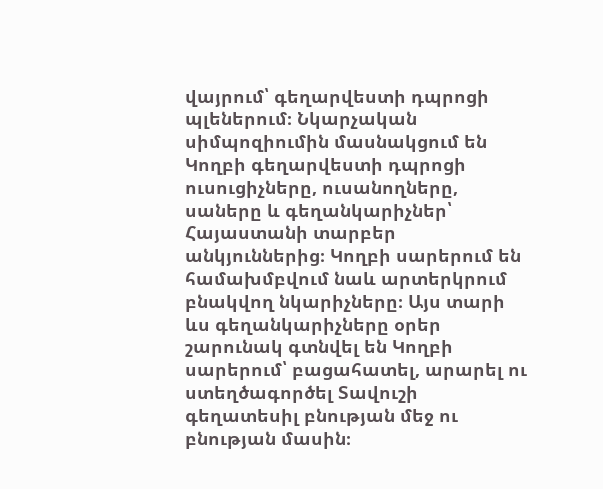վայրում՝ գեղարվեստի դպրոցի պլեներում։ Նկարչական սիմպոզիումին մասնակցում են Կողբի գեղարվեստի դպրոցի ուսուցիչները, ուսանողները, սաները և գեղանկարիչներ՝ Հայաստանի տարբեր անկյուններից։ Կողբի սարերում են համախմբվում նաև արտերկրում բնակվող նկարիչները։ Այս տարի ևս գեղանկարիչները օրեր շարունակ գտնվել են Կողբի սարերում՝ բացահատել, արարել ու ստեղծագործել Տավուշի գեղատեսիլ բնության մեջ ու բնության մասին։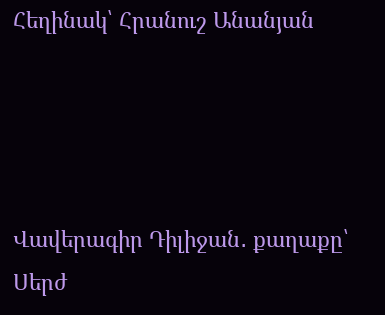Հեղինակ՝ Հրանուշ Անանյան




Վավերագիր Դիլիջան․ քաղաքը՝ Սերժ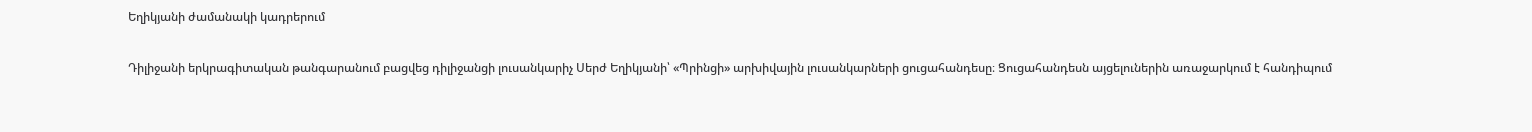Եղիկյանի ժամանակի կադրերում

Դիլիջանի երկրագիտական թանգարանում բացվեց դիլիջանցի լուսանկարիչ Սերժ Եղիկյանի՝ «Պրինցի» արխիվային լուսանկարների ցուցահանդեսը։ Ցուցահանդեսն այցելուներին առաջարկում է հանդիպում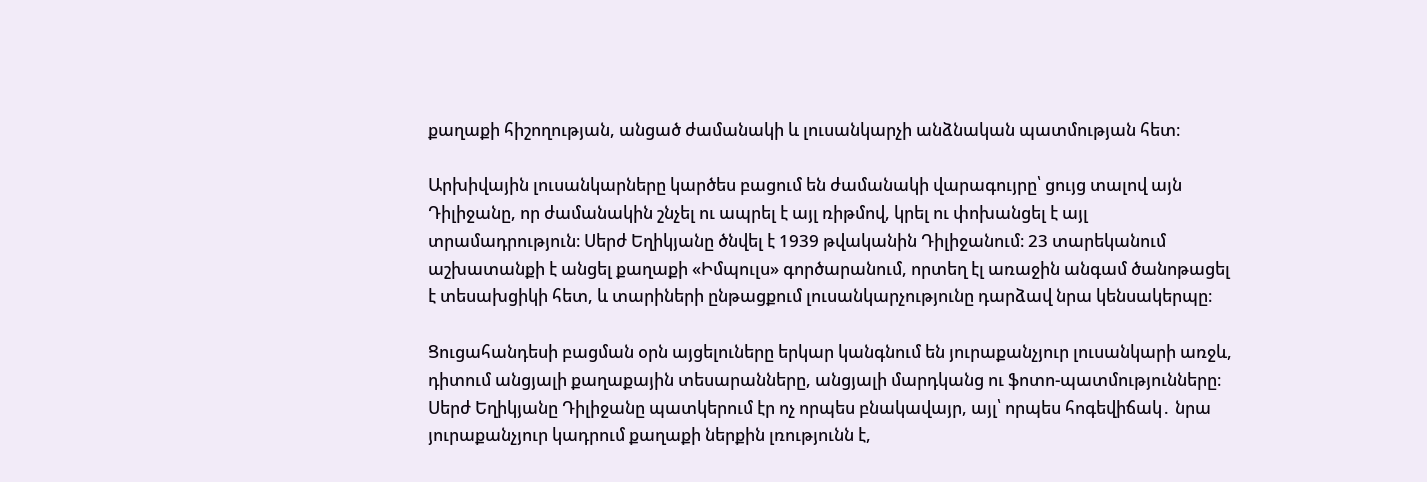քաղաքի հիշողության, անցած ժամանակի և լուսանկարչի անձնական պատմության հետ։

Արխիվային լուսանկարները կարծես բացում են ժամանակի վարագույրը՝ ցույց տալով այն Դիլիջանը, որ ժամանակին շնչել ու ապրել է այլ ռիթմով, կրել ու փոխանցել է այլ տրամադրություն։ Սերժ Եղիկյանը ծնվել է 1939 թվականին Դիլիջանում։ 23 տարեկանում աշխատանքի է անցել քաղաքի «Իմպուլս» գործարանում, որտեղ էլ առաջին անգամ ծանոթացել է տեսախցիկի հետ, և տարիների ընթացքում լուսանկարչությունը դարձավ նրա կենսակերպը։

Ցուցահանդեսի բացման օրն այցելուները երկար կանգնում են յուրաքանչյուր լուսանկարի առջև, դիտում անցյալի քաղաքային տեսարանները, անցյալի մարդկանց ու ֆոտո-պատմությունները։ Սերժ Եղիկյանը Դիլիջանը պատկերում էր ոչ որպես բնակավայր, այլ՝ որպես հոգեվիճակ․ նրա յուրաքանչյուր կադրում քաղաքի ներքին լռությունն է,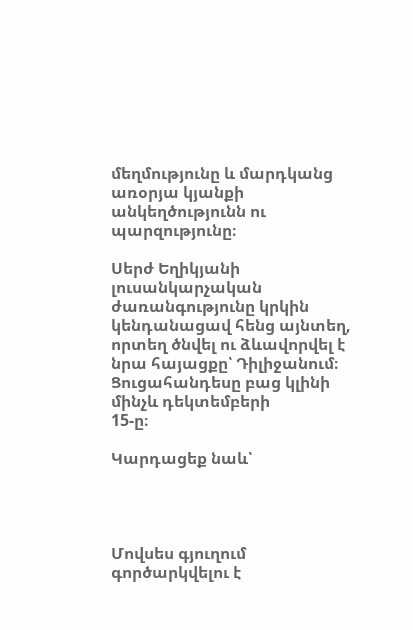մեղմությունը և մարդկանց առօրյա կյանքի անկեղծությունն ու պարզությունը։

Սերժ Եղիկյանի լուսանկարչական ժառանգությունը կրկին կենդանացավ հենց այնտեղ, որտեղ ծնվել ու ձևավորվել է նրա հայացքը՝ Դիլիջանում։ Ցուցահանդեսը բաց կլինի մինչև դեկտեմբերի
15-ը։

Կարդացեք նաև՝




Մովսես գյուղում գործարկվելու է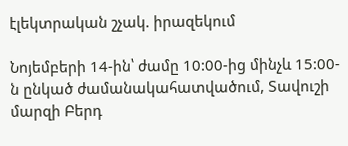էլեկտրական շչակ. իրազեկում

Նոյեմբերի 14-ին՝ ժամը 10:00-ից մինչև 15:00-ն ընկած ժամանակահատվածում, Տավուշի մարզի Բերդ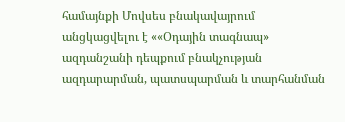համայնքի Մովսես բնակավայրում անցկացվելու է ««Օդային տագնապ» ազդանշանի դեպքում բնակչության ազդարարման, պատսպարման և տարհանման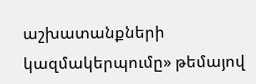աշխատանքների կազմակերպումը» թեմայով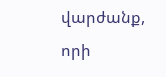վարժանք, որի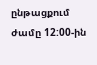ընթացքում ժամը 12:00-ին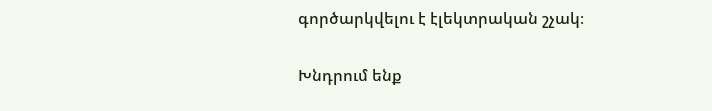գործարկվելու է էլեկտրական շչակ։

Խնդրում ենք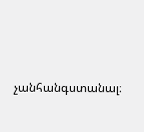չանհանգստանալ։